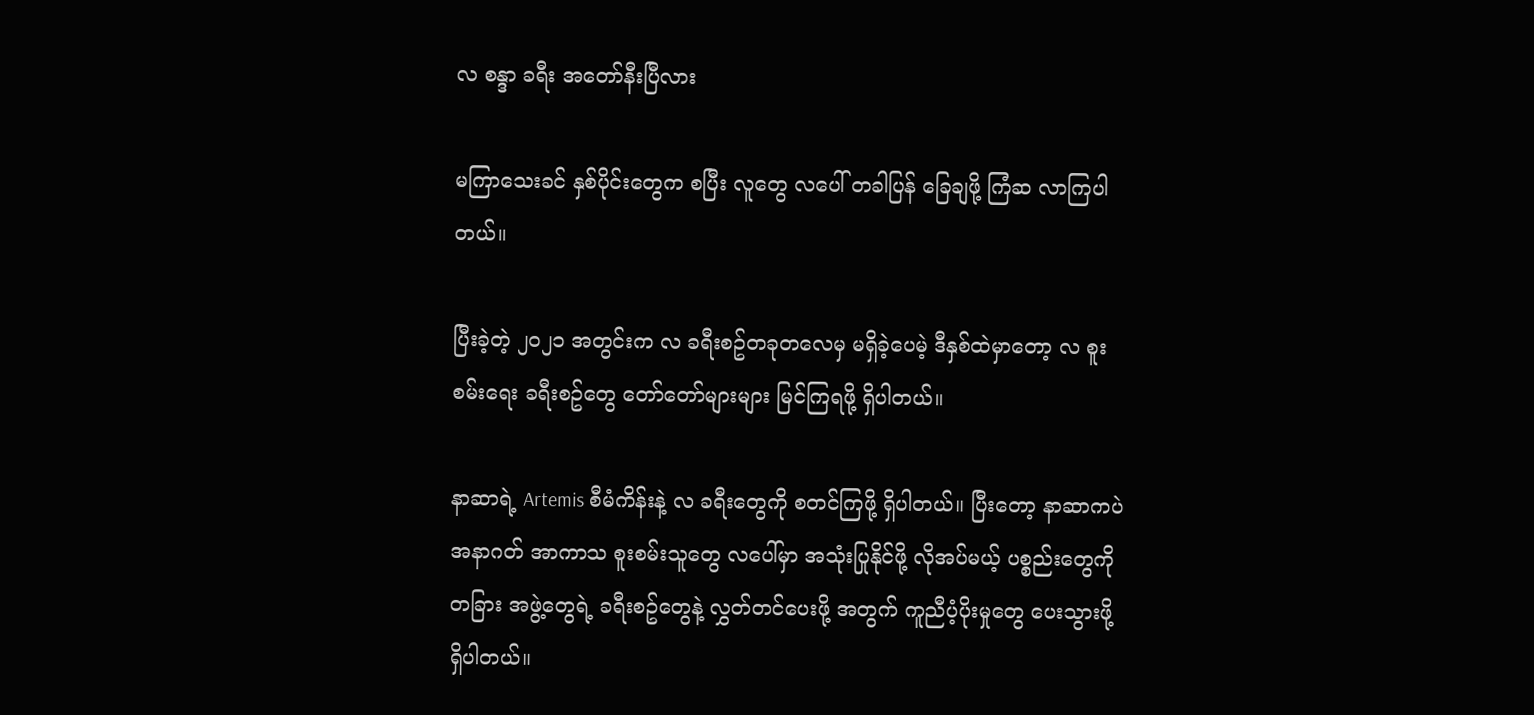လ စန္ဒာ ခရီး အတော်နီးပြီလား

မကြာသေးခင် နှစ်ပိုင်းတွေက စပြီး လူတွေ လပေါ် တခါပြန် ခြေချဖို့ ကြံဆ လာကြပါတယ်။

ပြီးခဲ့တဲ့ ၂၀၂၁ အတွင်းက လ ခရီးစဥ်တခုတလေမှ မရှိခဲ့ပေမဲ့ ဒီနှစ်ထဲမှာတော့ လ စူးစမ်းရေး ခရီးစဥ်တွေ တော်တော်များများ မြင်ကြရဖို့ ရှိပါတယ်။

နာဆာရဲ့ Artemis စီမံကိန်းနဲ့ လ ခရီးတွေကို စတင်ကြဖို့ ရှိပါတယ်။ ပြီးတော့ နာဆာကပဲ အနာဂတ် အာကာသ စူးစမ်းသူတွေ လပေါ်မှာ အသုံးပြုနိုင်ဖို့ လိုအပ်မယ့် ပစ္စည်းတွေကို တခြား အဖွဲ့တွေရဲ့ ခရီးစဥ်တွေနဲ့ လွှတ်တင်ပေးဖို့ အတွက် ကူညီပံ့ပိုးမှုတွေ ပေးသွားဖို့ ရှိပါတယ်။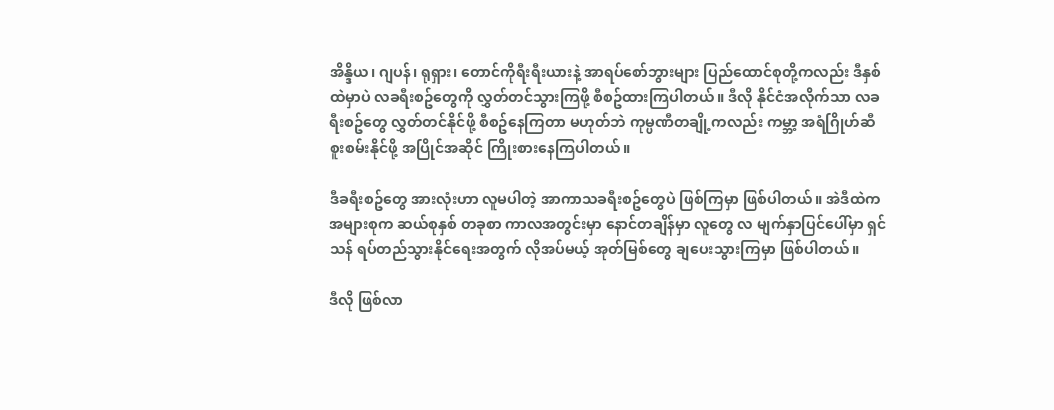အိန္ဒိယ၊ ဂျပန်၊ ရုရှား၊ တောင်ကိုရီးရီးယားနဲ့ အာရပ်စော်ဘွားများ ပြည်ထောင်စုတို့ကလည်း ဒီနှစ်ထဲမှာပဲ လခရီးစဥ်တွေကို လွှတ်တင်သွားကြဖို့ စီစဥ်ထားကြပါတယ်။ ဒီလို နိုင်ငံအလိုက်သာ လခရီးစဥ်တွေ လွှတ်တင်နိုင်ဖို့ စီစဥ်နေကြတာ မဟုတ်ဘဲ ကုမ္ပဏီတချို့ကလည်း ကမ္ဘာ့ အရံဂြိုဟ်ဆီ စူးစမ်းနိုင်ဖို့ အပြိုင်အဆိုင် ကြိုးစားနေကြပါတယ်။

ဒီခရီးစဥ်တွေ အားလုံးဟာ လူမပါတဲ့ အာကာသခရီးစဥ်တွေပဲ ဖြစ်ကြမှာ ဖြစ်ပါတယ်။ အဲဒီထဲက အများစုက ဆယ်စုနှစ် တခုစာ ကာလအတွင်းမှာ နောင်တချိန်မှာ လူတွေ လ မျက်နှာပြင်ပေါ်မှာ ရှင်သန် ရပ်တည်သွားနိုင်ရေးအတွက် လိုအပ်မယ့် အုတ်မြစ်တွေ ချပေးသွားကြမှာ ဖြစ်ပါတယ်။

ဒီလို ဖြစ်လာ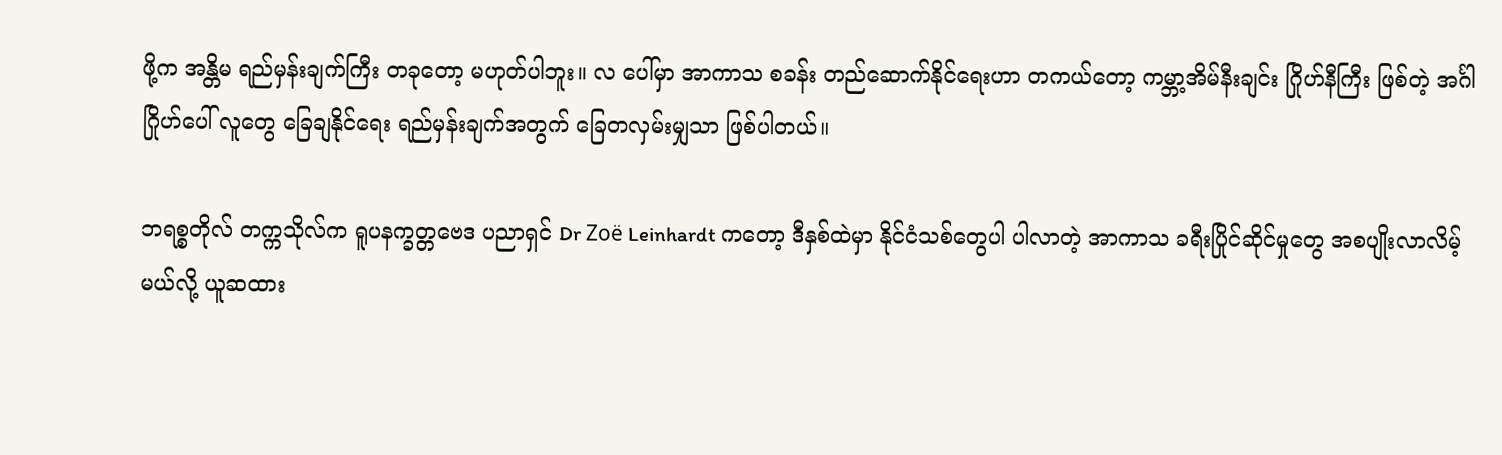ဖို့က အန္တိမ ရည်မှန်းချက်ကြီး တခုတော့ မဟုတ်ပါဘူး။ လ ပေါ်မှာ အာကာသ စခန်း တည်ဆောက်နိုင်ရေးဟာ တကယ်တော့ ကမ္ဘာ့အိမ်နီးချင်း ဂြိုဟ်နီကြီး ဖြစ်တဲ့ အင်္ဂါဂြိုဟ်ပေါ် လူတွေ ခြေချနိုင်ရေး ရည်မှန်းချက်အတွက် ခြေတလှမ်းမျှသာ ဖြစ်ပါတယ်။

ဘရစ္စတိုလ် တက္ကသိုလ်က ရူပနက္ခတ္တဗေဒ ပညာရှင် Dr Zoë Leinhardt ကတော့ ဒီနှစ်ထဲမှာ နိုင်ငံသစ်တွေပါ ပါလာတဲ့ အာကာသ ခရီးပြိုင်ဆိုင်မှုတွေ အစပျိုးလာလိမ့်မယ်လို့ ယူဆထား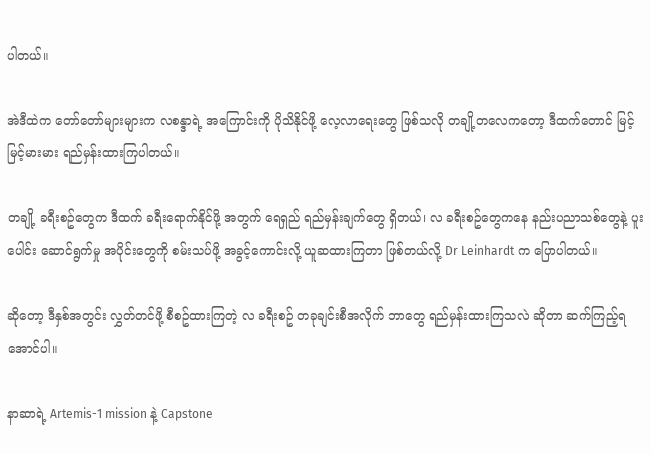ပါတယ်။

အဲဒီထဲက တော်တော်များများက လစန္ဒာရဲ့ အကြောင်းကို ပိုသိနိုင်ဖို့ လေ့လာရေးတွေ ဖြစ်သလို တချို့တလေကတော့ ဒီထက်တောင် မြင့်မြင့်မားမား ရည်မှန်းထားကြပါတယ်။

တချို့ ခရီးစဥ်တွေက ဒီထက် ခရီးရောက်နိုင်ဖို့ အတွက် ရေရှည် ရည်မှန်းချက်တွေ ရှိတယ်၊ လ ခရီးစဥ်တွေကနေ နည်းပညာသစ်တွေနဲ့ ပူးပေါင်း ဆောင်ရွက်မှု အပိုင်းတွေကို စမ်းသပ်ဖို့ အခွင့်ကောင်းလို့ ယူဆထားကြတာ ဖြစ်တယ်လို့ Dr Leinhardt က ပြောပါတယ်။

ဆိုတော့ ဒီနှစ်အတွင်း လွှတ်တင်ဖို့ စီစဥ်ထားကြတဲ့ လ ခရီးစဥ် တခုချင်းစီအလိုက် ဘာတွေ ရည်မှန်းထားကြသလဲ ဆိုတာ ဆက်ကြည့်ရအောင်ပါ။

နာဆာရဲ့ Artemis-1 mission နဲ့ Capstone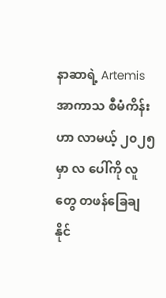နာဆာရဲ့ Artemis အာကာသ စီမံကိန်းဟာ လာမယ့် ၂၀၂၅ မှာ လ ပေါ်ကို လူတွေ တဖန်ခြေချနိုင်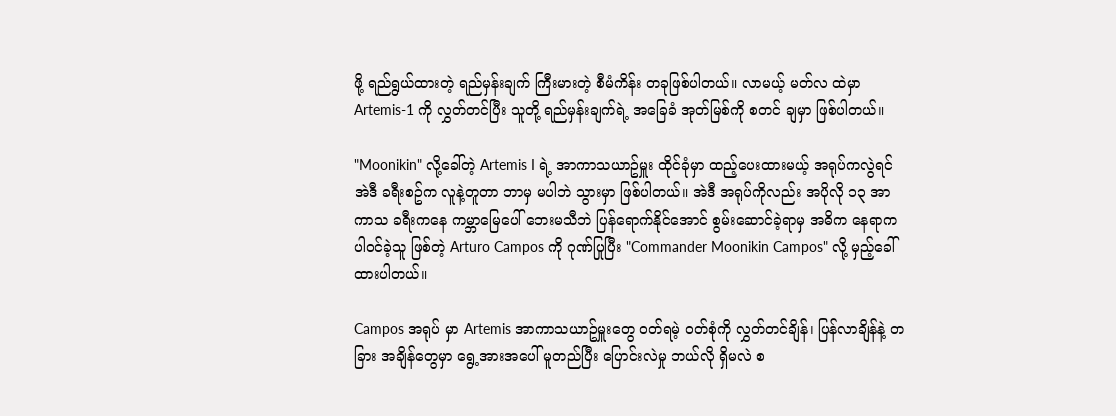ဖို့ ရည်ရွယ်ထားတဲ့ ရည်မှန်းချက် ကြီးမားတဲ့ စီမံကိန်း တခုဖြစ်ပါတယ်။ လာမယ့် မတ်လ ထဲမှာ Artemis-1 ကို လွှတ်တင်ပြီး သူတို့ ရည်မှန်းချက်ရဲ့ အခြေခံ အုတ်မြစ်ကို စတင် ချမှာ ဖြစ်ပါတယ်။

"Moonikin" လို့ခေါ်တဲ့ Artemis I ရဲ့ အာကာသယာဥ်မှူး ထိုင်ခုံမှာ ထည့်ပေးထားမယ့် အရုပ်ကလွဲရင် အဲဒီ ခရီးစဥ်က လူနဲ့တူတာ ဘာမှ မပါဘဲ သွားမှာ ဖြစ်ပါတယ်။ အဲဒီ အရုပ်ကိုလည်း အပိုလို ၁၃ အာကာသ ခရီးကနေ ကမ္ဘာမြေပေါ် ဘေးမသီဘဲ ပြန်ရောက်နိုင်အောင် စွမ်းဆောင်ခဲ့ရာမှ အဓိက နေရာက ပါဝင်ခဲ့သူ ဖြစ်တဲ့ Arturo Campos ကို ဂုဏ်ပြုပြီး "Commander Moonikin Campos" လို့ မှည့်ခေါ်ထားပါတယ်။

Campos အရုပ် မှာ Artemis အာကာသယာဥ်မှူးတွေ ဝတ်ရမဲ့ ဝတ်စုံကို လွှတ်တင်ချိန်၊ ပြန်လာချိန်နဲ့ တခြား အချိန်တွေမှာ ရွေ့အားအပေါ် မူတည်ပြီး ပြောင်းလဲမှု ဘယ်လို ရှိမလဲ စ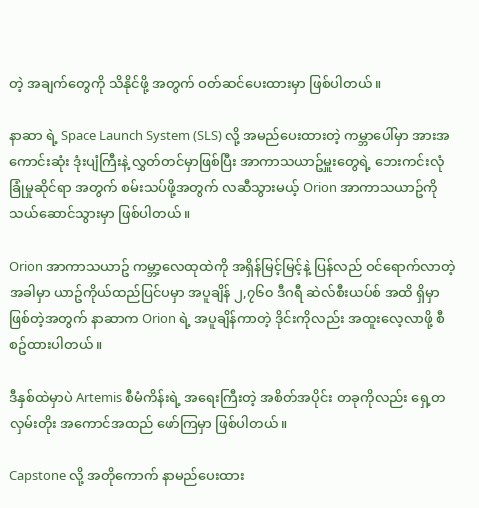တဲ့ အချက်တွေကို သိနိုင်ဖို့ အတွက် ဝတ်ဆင်ပေးထားမှာ ဖြစ်ပါတယ်။

နာဆာ ရဲ့ Space Launch System (SLS) လို့ အမည်ပေးထားတဲ့ ကမ္ဘာပေါ်မှာ အားအကောင်းဆုံး ဒုံးပျံကြီးနဲ့ လွှတ်တင်မှာဖြစ်ပြီး အာကာသယာဥ်မှူးတွေရဲ့ ဘေးကင်းလုံခြုံမှုဆိုင်ရာ အတွက် စမ်းသပ်ဖို့အတွက် လဆီသွားမယ့် Orion အာကာသယာဥ်ကို သယ်ဆောင်သွားမှာ ဖြစ်ပါတယ်။

Orion အာကာသယာဥ် ကမ္ဘာ့လေထုထဲကို အရှိန်မြင့်မြင့်နဲ့ ပြန်လည် ဝင်ရောက်လာတဲ့ အခါမှာ ယာဥ်ကိုယ်ထည်ပြင်ပမှာ အပူချိန် ၂,၇၆၀ ဒီဂရီ ဆဲလ်စီးယပ်စ် အထိ ရှိမှာဖြစ်တဲ့အတွက် နာဆာက Orion ရဲ့ အပူချိန်ကာတဲ့ ဒိုင်းကိုလည်း အထူးလေ့လာဖို့ စီစဥ်ထားပါတယ်။

ဒီနှစ်ထဲမှာပဲ Artemis စီမံကိန်းရဲ့ အရေးကြီးတဲ့ အစိတ်အပိုင်း တခုကိုလည်း ရှေ့တလှမ်းတိုး အကောင်အထည် ဖော်ကြမှာ ဖြစ်ပါတယ်။

Capstone လို့ အတိုကောက် နာမည်ပေးထား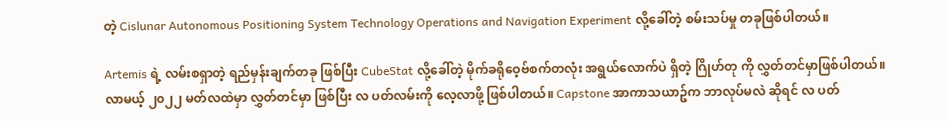တဲ့ Cislunar Autonomous Positioning System Technology Operations and Navigation Experiment လို့ခေါ်တဲ့ စမ်းသပ်မှု တခုဖြစ်ပါတယ်။

Artemis ရဲ့ လမ်းစရှာတဲ့ ရည်မှန်းချက်တခု ဖြစ်ပြီး CubeStat လို့ခေါ်တဲ့ မိုက်ခရိုဝေ့ဗ်စက်တလုံး အရွယ်လောက်ပဲ ရှိတဲ့ ဂြိုဟ်တု ကို လွှတ်တင်မှာဖြစ်ပါတယ်။ လာမယ့် ၂၀၂၂ မတ်လထဲမှာ လွှတ်တင်မှာ ဖြစ်ပြီး လ ပတ်လမ်းကို လေ့လာဖို့ ဖြစ်ပါတယ်။ Capstone အာကာသယာဥ်က ဘာလုပ်မလဲ ဆိုရင် လ ပတ်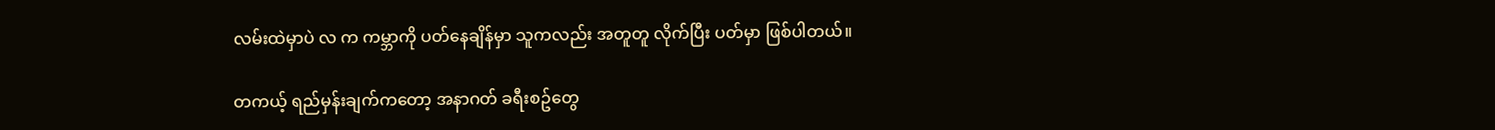လမ်းထဲမှာပဲ လ က ကမ္ဘာကို ပတ်နေချိန်မှာ သူကလည်း အတူတူ လိုက်ပြီး ပတ်မှာ ဖြစ်ပါတယ်။

တကယ့် ရည်မှန်းချက်ကတော့ အနာဂတ် ခရီးစဥ်တွေ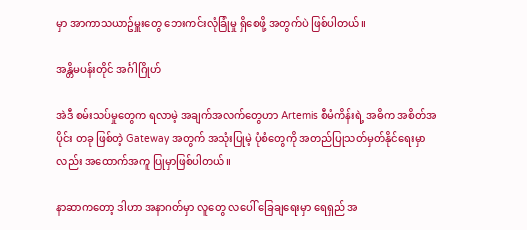မှာ အာကာသယာဥ်မှူးတွေ ဘေးကင်းလုံခြုံမှု ရှိစေဖို့ အတွက်ပဲ ဖြစ်ပါတယ်။

အန္တိမပန်းတိုင် အင်္ဂါဂြိုဟ်

အဲဒီ စမ်းသပ်မှုတွေက ရလာမဲ့ အချက်အလက်တွေဟာ Artemis စီမံကိန်းရဲ့ အဓိက အစိတ်အပိုင်း တခု ဖြစ်တဲ့ Gateway အတွက် အသုံးပြုမဲ့ ပုံစံတွေကို အတည်ပြုသတ်မှတ်နိုင်ရေးမှာလည်း အထောက်အကူ ပြုမှာဖြစ်ပါတယ်။

နာဆာကတော့ ဒါဟာ အနာဂတ်မှာ လူတွေ လပေါ် ခြေချရေးမှာ ရေရှည် အ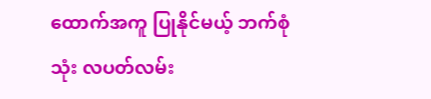ထောက်အကူ ပြုနိုင်မယ့် ဘက်စုံသုံး လပတ်လမ်း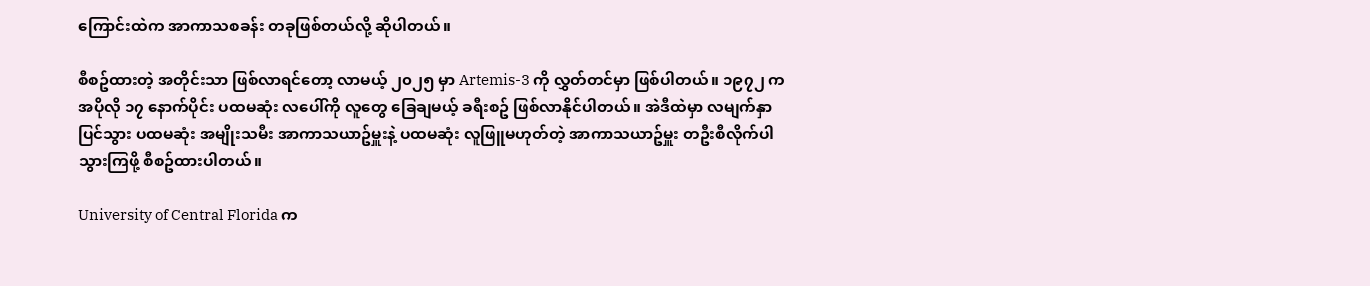ကြောင်းထဲက အာကာသစခန်း တခုဖြစ်တယ်လို့ ဆိုပါတယ်။

စီစဥ်ထားတဲ့ အတိုင်းသာ ဖြစ်လာရင်တော့ လာမယ့် ၂၀၂၅ မှာ Artemis-3 ကို လွှတ်တင်မှာ ဖြစ်ပါတယ်။ ၁၉၇၂ က အပိုလို ၁၇ နောက်ပိုင်း ပထမဆုံး လပေါ်ကို လူတွေ ခြေချမယ့် ခရီးစဥ် ဖြစ်လာနိုင်ပါတယ်။ အဲဒီထဲမှာ လမျက်နှာပြင်သွား ပထမဆုံး အမျိုးသမီး အာကာသယာဥ်မှူးနဲ့ ပထမဆုံး လူဖြူမဟုတ်တဲ့ အာကာသယာဥ်မှူး တဦးစီလိုက်ပါသွားကြဖို့ စီစဥ်ထားပါတယ်။

University of Central Florida က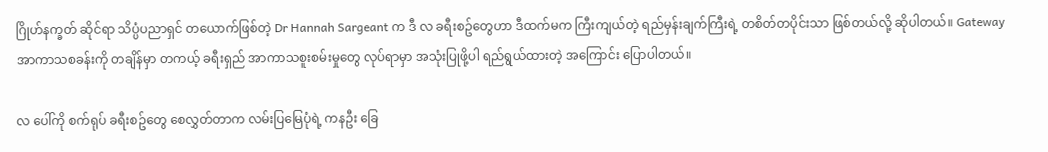ဂြိုဟ်နက္ခတ် ဆိုင်ရာ သိပ္ပံပညာရှင် တယောက်ဖြစ်တဲ့ Dr Hannah Sargeant က ဒီ လ ခရီးစဥ်တွေဟာ ဒီထက်မက ကြီးကျယ်တဲ့ ရည်မှန်းချက်ကြီးရဲ့ တစိတ်တပိုင်းသာ ဖြစ်တယ်လို့ ဆိုပါတယ်။ Gateway အာကာသစခန်းကို တချိန်မှာ တကယ့် ခရီးရှည် အာကာသစူးစမ်းမှုတွေ လုပ်ရာမှာ အသုံးပြုဖို့ပါ ရည်ရွယ်ထားတဲ့ အကြောင်း ပြောပါတယ်။

လ ပေါ်ကို စက်ရုပ် ခရီးစဥ်တွေ စေလွှတ်တာက လမ်းပြမြေပုံရဲ့ ကနဦး ခြေ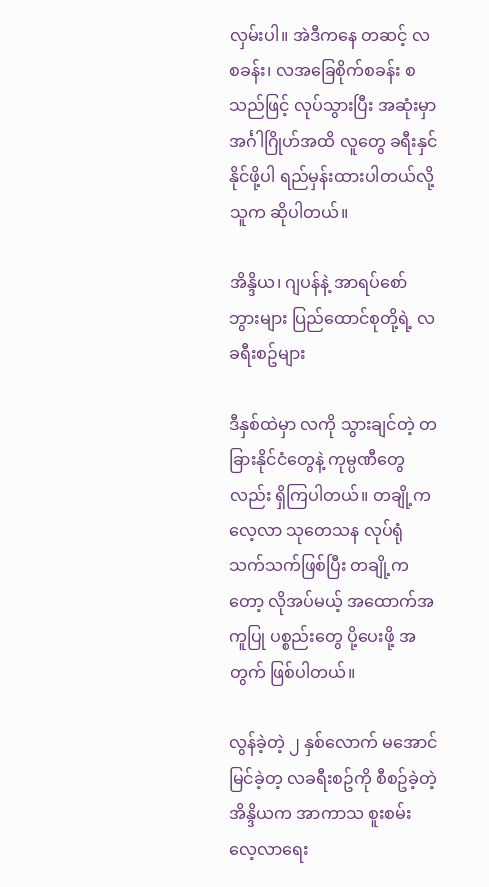လှမ်းပါ။ အဲဒီကနေ တဆင့် လ စခန်း၊ လအခြေစိုက်စခန်း စသည်ဖြင့် လုပ်သွားပြီး အဆုံးမှာ အင်္ဂါဂြိုဟ်အထိ လူတွေ ခရီးနှင်နိုင်ဖို့ပါ ရည်မှန်းထားပါတယ်လို့ သူက ဆိုပါတယ်။

အိန္ဒိယ၊ ဂျပန်နဲ့ အာရပ်စော်ဘွားများ ပြည်ထောင်စုတို့ရဲ့ လ ခရီးစဥ်များ

ဒီနှစ်ထဲမှာ လကို သွားချင်တဲ့ တခြားနိုင်ငံတွေနဲ့ ကုမ္ပဏီတွေလည်း ရှိကြပါတယ်။ တချို့က လေ့လာ သုတေသန လုပ်ရုံသက်သက်ဖြစ်ပြီး တချို့ကတော့ လိုအပ်မယ့် အထောက်အကူပြု ပစ္စည်းတွေ ပို့ပေးဖို့ အတွက် ဖြစ်ပါတယ်။

လွန်ခဲ့တဲ့ ၂ နှစ်လောက် မအောင်မြင်ခဲ့တ့ လခရီးစဥ်ကို စီစဥ်ခဲ့တဲ့ အိန္ဒိယက အာကာသ စူးစမ်းလေ့လာရေး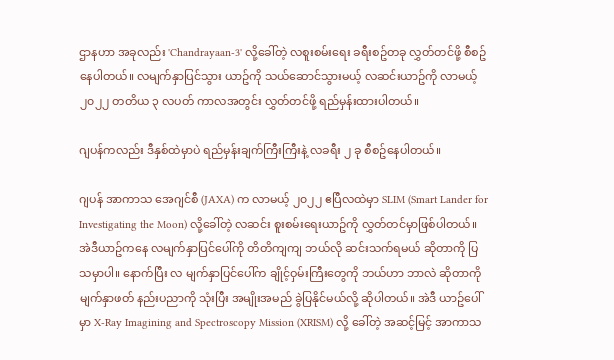ဌာနဟာ အခုလည်း 'Chandrayaan-3' လို့ခေါ်တဲ့ လစူးစမ်းရေး ခရီးစဥ်တခု လွှတ်တင်ဖို့ စီစဥ်နေပါတယ်။ လမျက်နှာပြင်သွား ယာဥ်ကို သယ်ဆောင်သွားမယ့် လဆင်းယာဥ်ကို လာမယ့် ၂၀၂၂ တတိယ ၃ လပတ် ကာလအတွင်း လွှတ်တင်ဖို့ ရည်မှန်းထားပါတယ်။

ဂျပန်ကလည်း ဒီနှစ်ထဲမှာပဲ ရည်မှန်းချက်ကြီးကြီးနဲ့ လခရီး ၂ ခု စီစဥ်နေပါတယ်။

ဂျပန် အာကာသ အေဂျင်စီ (JAXA) က လာမယ့် ၂၀၂၂ ဧပြီလထဲမှာ SLIM (Smart Lander for Investigating the Moon) လို့ခေါ်တဲ့ လဆင်း စူးစမ်းရေးယာဥ်ကို လွှတ်တင်မှာဖြစ်ပါတယ်။ အဲဒီယာဥ်ကနေ လမျက်နှာပြင်ပေါ်ကို တိတိကျကျ ဘယ်လို ဆင်းသက်ရမယ် ဆိုတာကို ပြသမှာပါ။ နောက်ပြီး လ မျက်နှာပြင်ပေါ်က ချိုင့်ဝှမ်းကြီးတွေကို ဘယ်ဟာ ဘာလဲ ဆိုတာကို မျက်နှာဖတ် နည်းပညာကို သုံးပြီး အမျိုးအမည် ခွဲပြနိုင်မယ်လို့ ဆိုပါတယ်။ အဲဒီ ယာဥ်ပေါ်မှာ X-Ray Imagining and Spectroscopy Mission (XRISM) လို့ ခေါ်တဲ့ အဆင့်မြင့် အာကာသ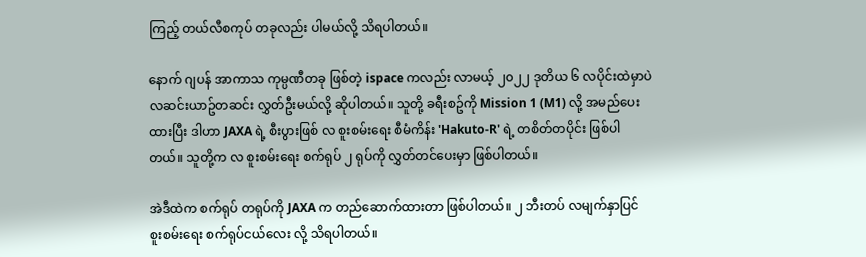ကြည့် တယ်လီစကုပ် တခုလည်း ပါမယ်လို့ သိရပါတယ်။

နောက် ဂျပန် အာကာသ ကုမ္ပဏီတခု ဖြစ်တဲ့ ispace ကလည်း လာမယ့် ၂၀၂၂ ဒုတိယ ၆ လပိုင်းထဲမှာပဲ လဆင်းယာဥ်တဆင်း လွှတ်ဦးမယ်လို့ ဆိုပါတယ်။ သူတို့ ခရီးစဥ်ကို Mission 1 (M1) လို့ အမည်ပေးထားပြီး ဒါဟာ JAXA ရဲ့ စီးပွားဖြစ် လ စူးစမ်းရေး စီမံကိန်း 'Hakuto-R' ရဲ့ တစိတ်တပိုင်း ဖြစ်ပါတယ်။ သူတို့က လ စူးစမ်းရေး စက်ရုပ် ၂ ရုပ်ကို လွှတ်တင်ပေးမှာ ဖြစ်ပါတယ်။

အဲဒီထဲက စက်ရုပ် တရုပ်ကို JAXA က တည်ဆောက်ထားတာ ဖြစ်ပါတယ်။ ၂ ဘီးတပ် လမျက်နှာပြင် စူးစမ်းရေး စက်ရုပ်ငယ်လေး လို့ သိရပါတယ်။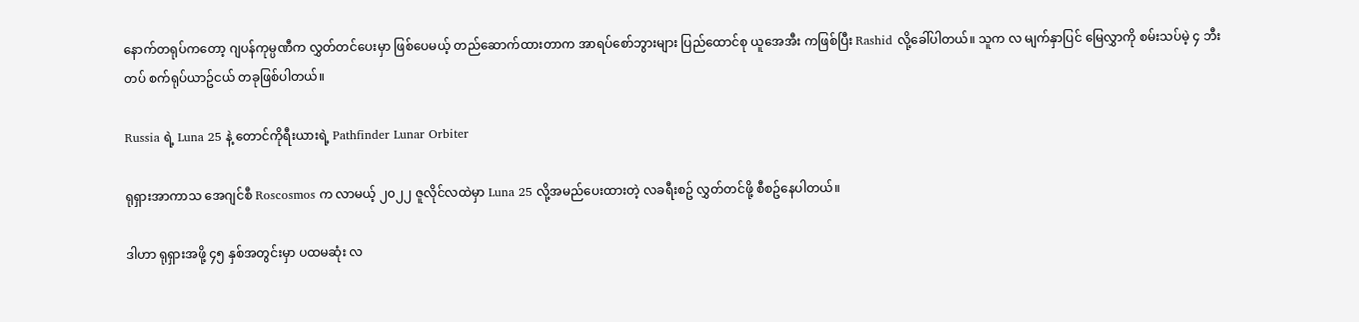နောက်တရုပ်ကတော့ ဂျပန်ကုမ္ပဏီက လွှတ်တင်ပေးမှာ ဖြစ်ပေမယ့် တည်ဆောက်ထားတာက အာရပ်စော်ဘွားများ ပြည်ထောင်စု ယူအေအီး ကဖြစ်ပြီး Rashid လို့ခေါ်ပါတယ်။ သူက လ မျက်နှာပြင် မြေလွှာကို စမ်းသပ်မဲ့ ၄ ဘီးတပ် စက်ရုပ်ယာဥ်ငယ် တခုဖြစ်ပါတယ်။

Russia ရဲ့ Luna 25 နဲ့ တောင်ကိုရီးယားရဲ့ Pathfinder Lunar Orbiter

ရုရှားအာကာသ အေဂျင်စီ Roscosmos က လာမယ့် ၂၀၂၂ ဇူလိုင်လထဲမှာ Luna 25 လို့အမည်ပေးထားတဲ့ လခရီးစဥ် လွှတ်တင်ဖို့ စီစဥ်နေပါတယ်။

ဒါဟာ ရုရှားအဖို့ ၄၅ နှစ်အတွင်းမှာ ပထမဆုံး လ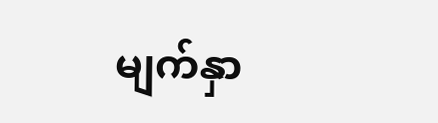မျက်နှာ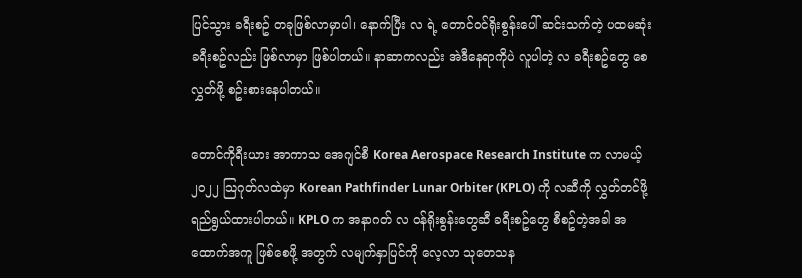ပြင်သွား ခရီးစဥ် တခုဖြစ်လာမှာပါ၊ နောက်ပြီး လ ရဲ့ တောင်ဝင်ရိုးစွန်းပေါ် ဆင်းသက်တဲ့ ပထမဆုံး ခရီးစဥ်လည်း ဖြစ်လာမှာ ဖြစ်ပါတယ်။ နာဆာကလည်း အဲဒီနေရာကိုပဲ လူပါတဲ့ လ ခရီးစဥ်တွေ စေလွှတ်ဖို့ စဥ်းစားနေပါတယ်။

တောင်ကိုရီးယား အာကာသ အေဂျင်စီ Korea Aerospace Research Institute က လာမယ့် ၂၀၂၂ သြဂုတ်လထဲမှာ Korean Pathfinder Lunar Orbiter (KPLO) ကို လဆီကို လွှတ်တင်ဖို့ ရည်ရွယ်ထားပါတယ်။ KPLO က အနာဂတ် လ ဝန်ရိုးစွန်းတွေဆီ ခရီးစဥ်တွေ စီစဥ်တဲ့အခါ အထောက်အကူ ဖြစ်စေဖို့ အတွက် လမျက်နှာပြင်ကို လေ့လာ သုတေသန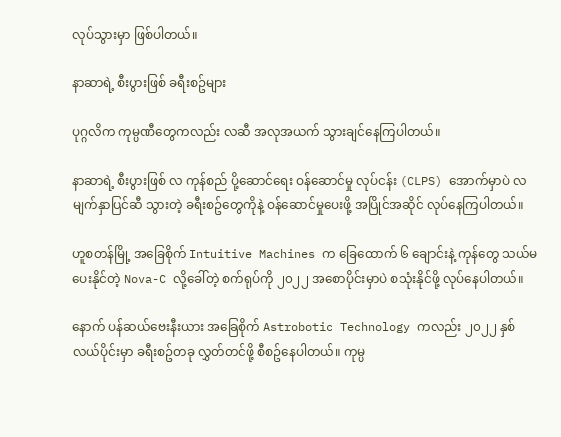လုပ်သွားမှာ ဖြစ်ပါတယ်။

နာဆာရဲ့ စီးပွားဖြစ် ခရီးစဥ်များ

ပုဂ္ဂလိက ကုမ္ပဏီတွေကလည်း လဆီ အလုအယက် သွားချင်နေကြပါတယ်။

နာဆာရဲ့ စီးပွားဖြစ် လ ကုန်စည် ပို့ဆောင်ရေး ဝန်ဆောင်မှု လုပ်ငန်း (CLPS) အောက်မှာပဲ လ မျက်နှာပြင်ဆီ သွားတဲ့ ခရီးစဥ်တွေကိုနဲ့ ဝန်ဆောင်မှုပေးဖို့ အပြိုင်အဆိုင် လုပ်နေကြပါတယ်။

ဟူစတန်မြို့ အခြေစိုက် Intuitive Machines က ခြေထောက် ၆ ချောင်းနဲ့ ကုန်တွေ သယ်မပေးနိုင်တဲ့ Nova-C လို့ခေါ်တဲ့ စက်ရုပ်ကို ၂၀၂၂ အစောပိုင်းမှာပဲ စသုံးနိုင်ဖို့ လုပ်နေပါတယ်။

နောက် ပန်ဆယ်ဗေးနီးယား အခြေစိုက် Astrobotic Technology ကလည်း ၂၀၂၂ နှစ်လယ်ပိုင်းမှာ ခရီးစဥ်တခု လွှတ်တင်ဖို့ စီစဥ်နေပါတယ်။ ကုမ္ပ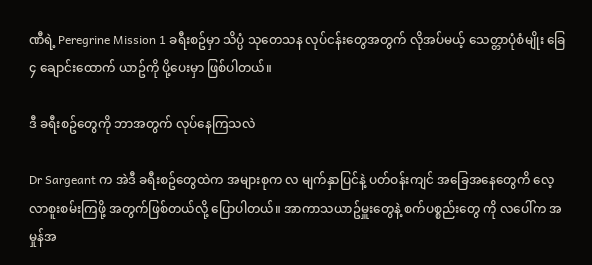ဏီရဲ့ Peregrine Mission 1 ခရီးစဥ်မှာ သိပ္ပံ သုတေသန လုပ်ငန်းတွေအတွက် လိုအပ်မယ့် သေတ္တာပုံစံမျိုး ခြေ ၄ ချောင်းထောက် ယာဥ်ကို ပို့ပေးမှာ ဖြစ်ပါတယ်။

ဒီ ခရီးစဥ်တွေကို ဘာအတွက် လုပ်နေကြသလဲ

Dr Sargeant က အဲဒီ ခရီးစဥ်တွေထဲက အများစုက လ မျက်နှာပြင်နဲ့ ပတ်ဝန်းကျင် အခြေအနေတွေကိ လေ့လာစူးစမ်းကြဖို့ အတွက်ဖြစ်တယ်လို့ ပြောပါတယ်။ အာကာသယာဥ်မှူးတွေနဲ့ စက်ပစ္စည်းတွေ ကို လပေါ်က အမှုန်အ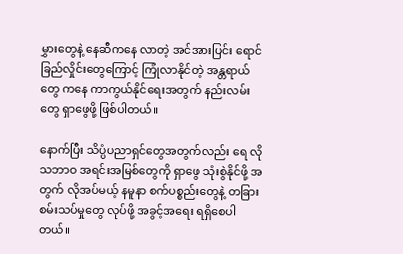မွှားတွေနဲ့ နေဆီကနေ လာတဲ့ အင်အားပြင်း ရောင်ခြည်လှိုင်းတွေကြောင့် ကြုံလာနိုင်တဲ့ အန္တရာယ်တွေ ကနေ ကာကွယ်နိုင်ရေးအတွက် နည်းလမ်းတွေ ရှာဖွေဖို့ ဖြစ်ပါတယ်။

နောက်ပြီး သိပ္ပံပညာရှင်တွေအတွက်လည်း ရေ လို သဘာဝ အရင်းအမြစ်တွေကို ရှာဖွေ သုံးစွဲနိုင်ဖို့ အတွက် လိုအပ်မယ့် နမူနာ စက်ပစ္စည်းတွေနဲ့ တခြား စမ်းသပ်မှုတွေ လုပ်ဖို့ အခွင့်အရေး ရရှိစေပါတယ်။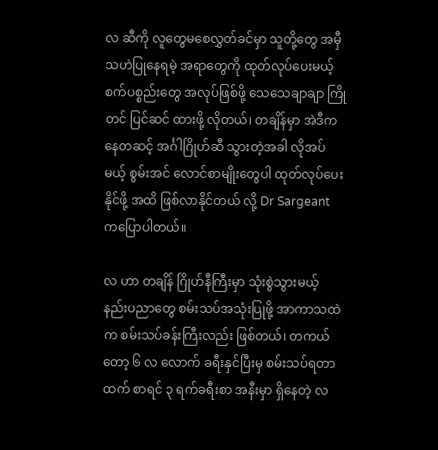လ ဆီကို လူတွေမစေလွှတ်ခင်မှာ သူတို့တွေ အမှီသဟဲပြုနေရမဲ့ အရာတွေကို ထုတ်လုပ်ပေးမယ့် စက်ပစ္စည်းတွေ အလုပ်ဖြစ်ဖို့ သေသေချာချာ ကြိုတင် ပြင်ဆင် ထားဖို့ လိုတယ်၊ တချိန်မှာ အဲဒီကနေတဆင့် အင်္ဂါဂြိုဟ်ဆီ သွားတဲ့အခါ လိုအပ်မယ့် စွမ်းအင် လောင်စာမျိုးတွေပါ ထုတ်လုပ်ပေးနိုင်ဖို့ အထိ ဖြစ်လာနိုင်တယ် လို့ Dr Sargeant ကပြောပါတယ်။

လ ဟာ တချိန် ဂြိုဟ်နီကြီးမှာ သုံးစွဲသွားမယ့် နည်းပညာတွေ စမ်းသပ်အသုံးပြုဖို့ အာကာသထဲက စမ်းသပ်ခန်းကြီးလည်း ဖြစ်တယ်၊ တကယ်တော့ ၆ လ လောက် ခရီးနှင်ပြီးမှ စမ်းသပ်ရတာထက် စာရင် ၃ ရက်ခရီးစာ အနီးမှာ ရှိနေတဲ့ လ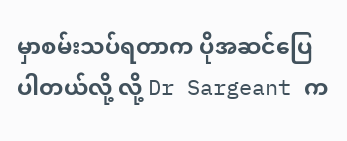မှာစမ်းသပ်ရတာက ပိုအဆင်ပြေပါတယ်လို့ လို့ Dr Sargeant က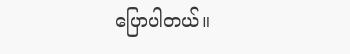ပြောပါတယ်။